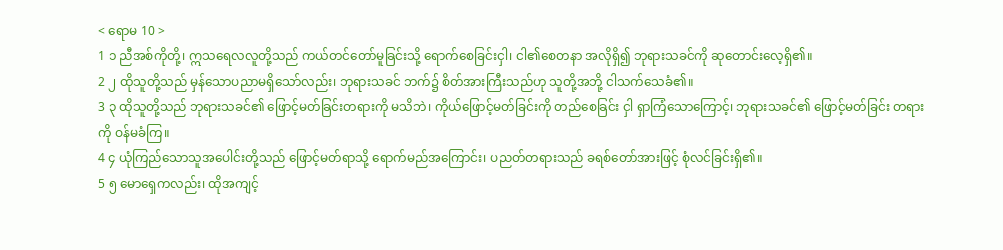< ရောမ 10 >
1 ၁ ညီအစ်ကိုတို့၊ ဣသရေလလူတို့သည် ကယ်တင်တော်မူခြင်းသို့ ရောက်စေခြင်းငှါ၊ ငါ၏စေတနာ အလိုရှိ၍ ဘုရားသခင်ကို ဆုတောင်းလေ့ရှိ၏။
2 ၂ ထိုသူတို့သည် မှန်သောပညာမရှိသော်လည်း၊ ဘုရားသခင် ဘက်၌ စိတ်အားကြီးသည်ဟု သူတို့အဘို့ ငါသက်သေခံ၏။
3 ၃ ထိုသူတို့သည် ဘုရားသခင်၏ ဖြောင့်မတ်ခြင်းတရားကို မသိဘဲ၊ ကိုယ်ဖြောင့်မတ်ခြင်းကို တည်စေခြင်း ငှါ ရှာကြံသောကြောင့်၊ ဘုရားသခင်၏ ဖြောင့်မတ်ခြင်း တရားကို ဝန်မခံကြ။
4 ၄ ယုံကြည်သောသူအပေါင်းတို့သည် ဖြောင့်မတ်ရာသို့ ရောက်မည်အကြောင်း၊ ပညတ်တရားသည် ခရစ်တော်အားဖြင့် စုံလင်ခြင်းရှိ၏။
5 ၅ မောရှေကလည်း၊ ထိုအကျင့်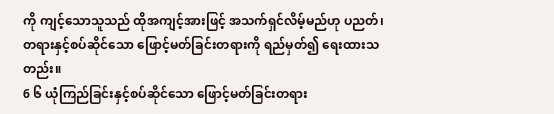ကို ကျင့်သောသူသည် ထိုအကျင့်အားဖြင့် အသက်ရှင်လိမ့်မည်ဟု ပညတ်၊ တရားနှင့်စပ်ဆိုင်သော ဖြောင့်မတ်ခြင်းတရားကို ရည်မှတ်၍ ရေးထားသတည်း။
6 ၆ ယုံကြည်ခြင်းနှင့်စပ်ဆိုင်သော ဖြောင့်မတ်ခြင်းတရား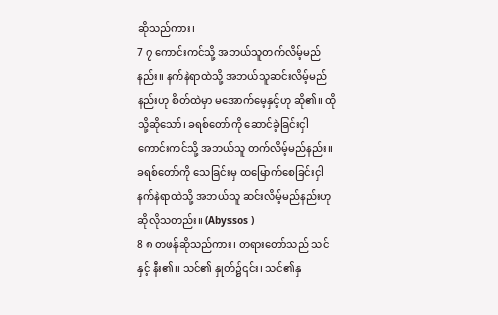ဆိုသည်ကား၊
7 ၇ ကောင်းကင်သို့ အဘယ်သူတက်လိမ့်မည်နည်း။ နက်နဲရာထဲသို့ အဘယ်သူဆင်းလိမ့်မည်နည်းဟု စိတ်ထဲမှာ မအောက်မေ့နှင့်ဟု ဆို၏။ ထိုသို့ဆိုသော်၊ ခရစ်တော်ကို ဆောင်ခဲ့ခြင်းငှါကောင်းကင်သို့ အဘယ်သူ တက်လိမ့်မည်နည်း။ ခရစ်တော်ကို သေခြင်းမှ ထမြောက်စေခြင်းငှါ နက်နဲရာထဲသို့ အဘယ်သူ ဆင်းလိမ့်မည်နည်းဟု ဆိုလိုသတည်း။ (Abyssos )
8 ၈ တဖန်ဆိုသည်ကား၊ တရားတော်သည် သင်နှင့် နီး၏။ သင်၏ နှုတ်၌၎င်း၊ သင်၏နှ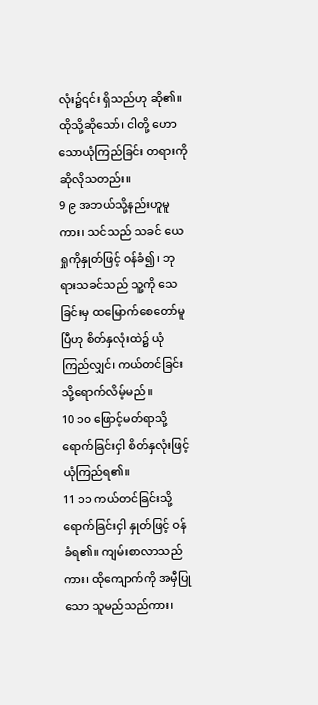လုံး၌၎င်း ရှိသည်ဟု ဆို၏။ ထိုသို့ဆိုသော်၊ ငါတို့ ဟောသောယုံကြည်ခြင်း တရားကို ဆိုလိုသတည်း။
9 ၉ အဘယ်သို့နည်းဟူမူကား၊ သင်သည် သခင် ယေရှုကိုနှုတ်ဖြင့် ဝန်ခံ၍၊ ဘုရားသခင်သည် သူ့ကို သေခြင်းမှ ထမြောက်စေတော်မူပြီဟု စိတ်နှလုံးထဲ၌ ယုံကြည်လျှင်၊ ကယ်တင်ခြင်းသို့ရောက်လိမ့်မည်။
10 ၁၀ ဖြောင့်မတ်ရာသို့ ရောက်ခြင်းငှါ စိတ်နှလုံးဖြင့် ယုံကြည်ရ၏။
11 ၁၁ ကယ်တင်ခြင်းသို့ ရောက်ခြင်းငှါ နှုတ်ဖြင့် ဝန်ခံရ၏။ ကျမ်းစာလာသည်ကား၊ ထိုကျောက်ကို အမှီပြု သော သူမည်သည်ကား၊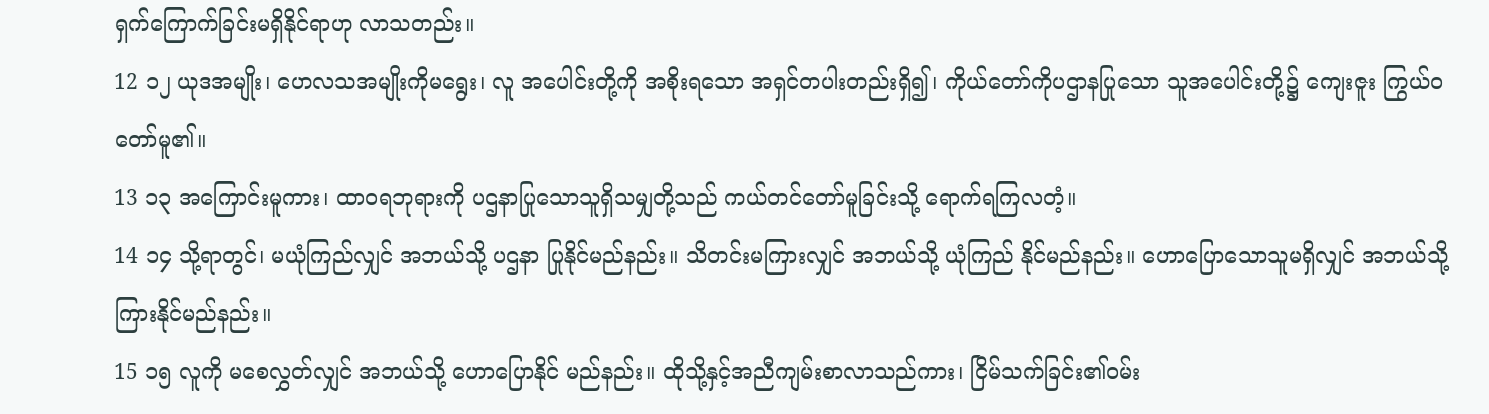ရှက်ကြောက်ခြင်းမရှိနိုင်ရာဟု လာသတည်း။
12 ၁၂ ယုဒအမျိုး၊ ဟေလသအမျိုးကိုမရွေး၊ လူ အပေါင်းတို့ကို အစိုးရသော အရှင်တပါးတည်းရှိ၍၊ ကိုယ်တော်ကိုပဌာနပြုသော သူအပေါင်းတို့၌ ကျေးဇူး ကြွယ်ဝတော်မူ၏။
13 ၁၃ အကြောင်းမူကား၊ ထာဝရဘုရားကို ပဌနာပြုသောသူရှိသမျှတို့သည် ကယ်တင်တော်မူခြင်းသို့ ရောက်ရကြလတံ့။
14 ၁၄ သို့ရာတွင်၊ မယုံကြည်လျှင် အဘယ်သို့ ပဌနာ ပြုနိုင်မည်နည်း။ သိတင်းမကြားလျှင် အဘယ်သို့ ယုံကြည် နိုင်မည်နည်း။ ဟောပြောသောသူမရှိလျှင် အဘယ်သို့ ကြားနိုင်မည်နည်း။
15 ၁၅ လူကို မစေလွှတ်လျှင် အဘယ်သို့ ဟောပြောနိုင် မည်နည်း။ ထိုသို့နှင့်အညီကျမ်းစာလာသည်ကား၊ ငြိမ်သက်ခြင်း၏ဝမ်း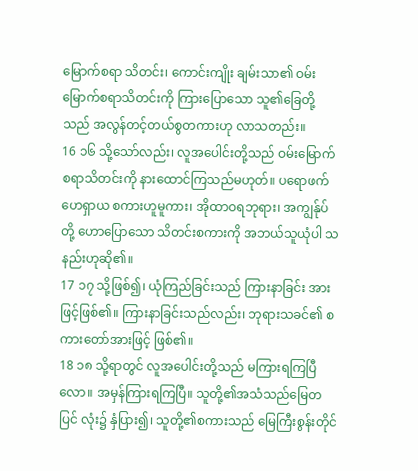မြောက်စရာ သိတင်း၊ ကောင်းကျိုး ချမ်းသာ၏ ဝမ်းမြောက်စရာသိတင်းကို ကြားပြောသော သူ၏ခြေတို့သည် အလွန်တင့်တယ်စွတကားဟု လာသတည်း။
16 ၁၆ သို့သော်လည်း၊ လူအပေါင်းတို့သည် ဝမ်းမြောက်စရာသိတင်းကို နားထောင်ကြသည်မဟုတ်။ ပရောဖက် ဟေရှာယ စကားဟူမူကား၊ အိုထာဝရဘုရား၊ အကျွန်ုပ်တို့ ဟောပြောသော သိတင်းစကားကို အဘယ်သူယုံပါ သနည်းဟုဆို၏။
17 ၁၇ သို့ဖြစ်၍၊ ယုံကြည်ခြင်းသည် ကြားနာခြင်း အားဖြင့်ဖြစ်၏။ ကြားနာခြင်းသည်လည်း၊ ဘုရားသခင်၏ စကားတော်အားဖြင့် ဖြစ်၏။
18 ၁၈ သို့ရာတွင် လူအပေါင်းတို့သည် မကြားရကြပြီလော။ အမှန်ကြားရကြပြီ။ သူတို့၏အသံသည်မြေတပြင် လုံး၌ နှံပြား၍၊ သူတို့၏စကားသည် မြေကြီးစွန်းတိုင်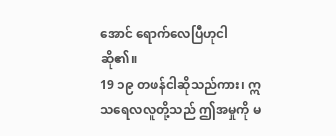အောင် ရောက်လေပြီဟုငါဆို၏။
19 ၁၉ တဖန်ငါဆိုသည်ကား၊ ဣသရေလလူတို့သည် ဤအမှုကို မ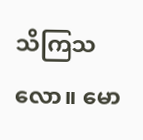သိကြသလော။ မော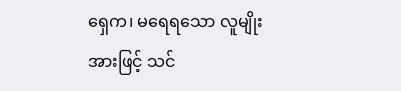ရှေက၊ မရေရသော လူမျိုးအားဖြင့် သင်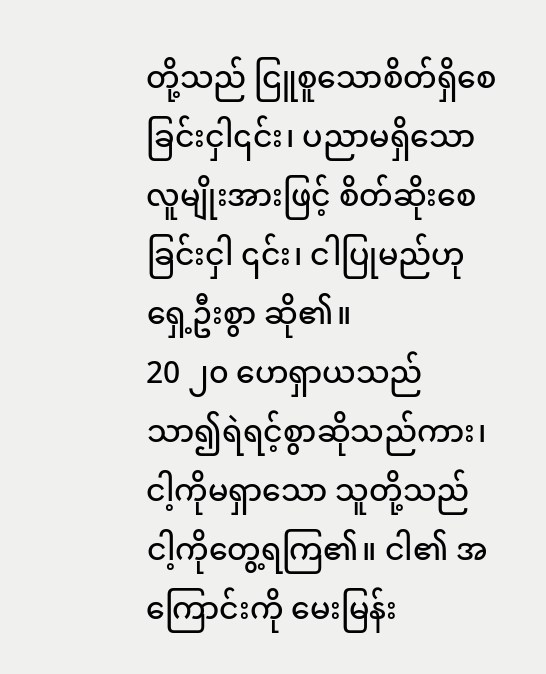တို့သည် ငြူစူသောစိတ်ရှိစေခြင်းငှါ၎င်း၊ ပညာမရှိသောလူမျိုးအားဖြင့် စိတ်ဆိုးစေခြင်းငှါ ၎င်း၊ ငါပြုမည်ဟု ရှေ့ဦးစွာ ဆို၏။
20 ၂၀ ဟေရှာယသည် သာ၍ရဲရင့်စွာဆိုသည်ကား၊ ငါ့ကိုမရှာသော သူတို့သည် ငါ့ကိုတွေ့ရကြ၏။ ငါ၏ အကြောင်းကို မေးမြန်း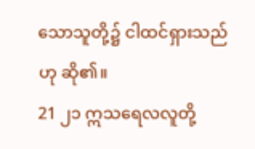သောသူတို့၌ ငါထင်ရှားသည်ဟု ဆို၏။
21 ၂၁ ဣသရေလလူတို့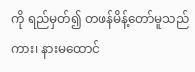ကို ရည်မှတ်၍ တဖန်မိန့်တော်မူသည်ကား၊ နားမထောင်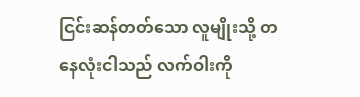ငြင်းဆန်တတ်သော လူမျိုးသို့ တနေလုံးငါသည် လက်ဝါးကို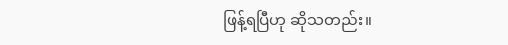ဖြန့်ရပြီဟု ဆိုသတည်း။